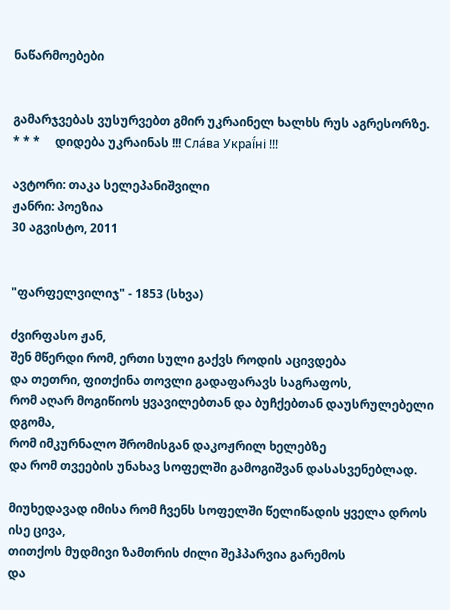ნაწარმოებები


გამარჯვებას ვუსურვებთ გმირ უკრაინელ ხალხს რუს აგრესორზე.     * * *     დიდება უკრაინას !!! Сла́ва Украї́ні !!!

ავტორი: თაკა სელეპანიშვილი
ჟანრი: პოეზია
30 აგვისტო, 2011


"ფარფელვილიჯ" - 1853 (სხვა)

ძვირფასო ჟან,
შენ მწერდი რომ, ერთი სული გაქვს როდის აცივდება
და თეთრი, ფითქინა თოვლი გადაფარავს საგრაფოს,
რომ აღარ მოგიწიოს ყვავილებთან და ბუჩქებთან დაუსრულებელი დგომა,
რომ იმკურნალო შრომისგან დაკოჟრილ ხელებზე
და რომ თვეების უნახავ სოფელში გამოგიშვან დასასვენებლად.

მიუხედავად იმისა რომ ჩვენს სოფელში წელიწადის ყველა დროს ისე ცივა,
თითქოს მუდმივი ზამთრის ძილი შეჰპარვია გარემოს
და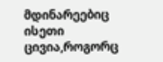მდინარეებიც ისეთი ცივია,როგორც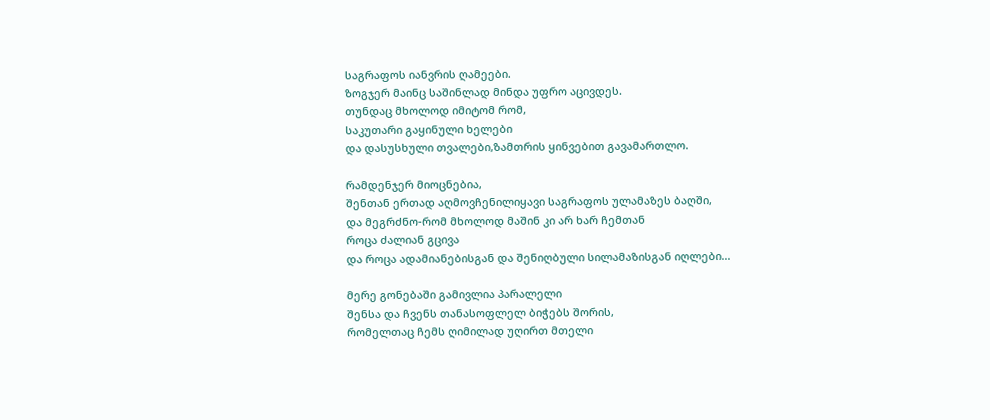საგრაფოს იანვრის ღამეები.
ზოგჯერ მაინც საშინლად მინდა უფრო აცივდეს.
თუნდაც მხოლოდ იმიტომ რომ,
საკუთარი გაყინული ხელები
და დასუსხული თვალები,ზამთრის ყინვებით გავამართლო.

რამდენჯერ მიოცნებია,
შენთან ერთად აღმოვჩენილიყავი საგრაფოს ულამაზეს ბაღში,
და მეგრძნო-რომ მხოლოდ მაშინ კი არ ხარ ჩემთან
როცა ძალიან გცივა
და როცა ადამიანებისგან და შენიღბული სილამაზისგან იღლები...

მერე გონებაში გამივლია პარალელი
შენსა და ჩვენს თანასოფლელ ბიჭებს შორის,
რომელთაც ჩემს ღიმილად უღირთ მთელი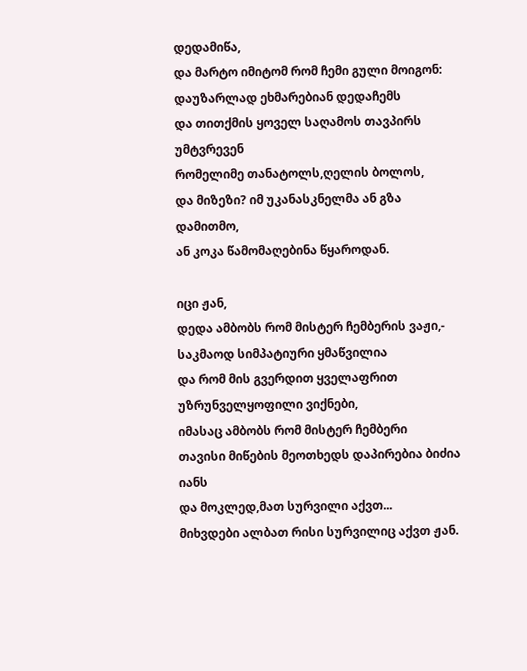დედამიწა,
და მარტო იმიტომ რომ ჩემი გული მოიგონ:
დაუზარლად ეხმარებიან დედაჩემს
და თითქმის ყოველ საღამოს თავპირს უმტვრევენ
რომელიმე თანატოლს,ღელის ბოლოს,
და მიზეზი? იმ უკანასკნელმა ან გზა დამითმო,
ან კოკა წამომაღებინა წყაროდან.

იცი ჟან,
დედა ამბობს რომ მისტერ ჩემბერის ვაჟი,-
საკმაოდ სიმპატიური ყმაწვილია
და რომ მის გვერდით ყველაფრით უზრუნველყოფილი ვიქნები,
იმასაც ამბობს რომ მისტერ ჩემბერი
თავისი მიწების მეოთხედს დაპირებია ბიძია იანს
და მოკლედ,მათ სურვილი აქვთ...
მიხვდები ალბათ რისი სურვილიც აქვთ ჟან.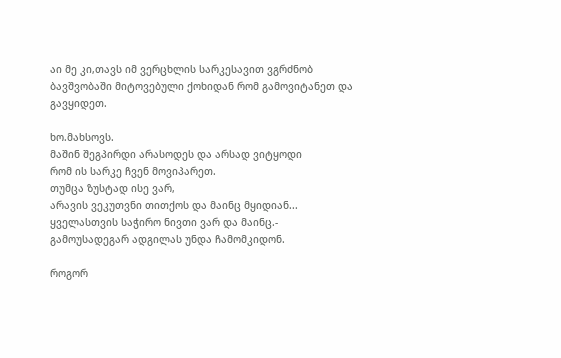აი მე კი,თავს იმ ვერცხლის სარკესავით ვგრძნობ
ბავშვობაში მიტოვებული ქოხიდან რომ გამოვიტანეთ და გავყიდეთ.

ხო.მახსოვს.
მაშინ შეგპირდი არასოდეს და არსად ვიტყოდი
რომ ის სარკე ჩვენ მოვიპარეთ.
თუმცა ზუსტად ისე ვარ,
არავის ვეკუთვნი თითქოს და მაინც მყიდიან...
ყველასთვის საჭირო ნივთი ვარ და მაინც.-
გამოუსადეგარ ადგილას უნდა ჩამომკიდონ.

როგორ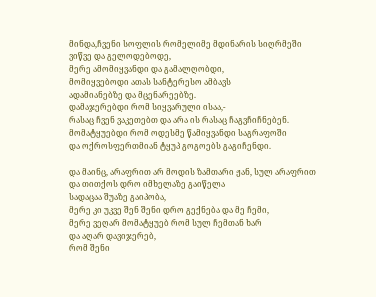მინდა,ჩვენი სოფლის რომელიმე მდინარის სიღრმეში
ვიწვე და გელოდებოდე,
მერე ამომიყვანდი და გამალღობდი,
მომიყვებოდი ათას სანტერესო ამბავს
ადამიანებზე და მცენარეებზე.
დამაჯერებდი რომ სიყვარული ისაა,-
რასაც ჩვენ ვაკეთებთ და არა ის რასაც ჩაგვჩიჩნებენ.
მომატყუებდი რომ ოდესმე წამიყვანდი საგრაფოში
და ოქროსფერთმიან ტყუპ გოგოებს გაგიჩენდი.

და მაინც, არაფრით არ მოდის ზამთარი ჟან, სულ არაფრით
და თითქოს დრო იმხელაზე გაიწელა
სადაცაა შუაზე გაიპობა,
მერე კი უკვე შენ შენი დრო გექნება და მე ჩემი,
მერე ვეღარ მომატყუებ რომ სულ ჩემთან ხარ
და აღარ დავიჯერებ,
რომ შენი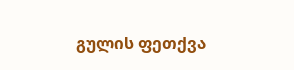გულის ფეთქვა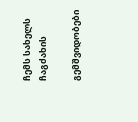ჩემს სახელს ჩაგძახის

გემშვიდობები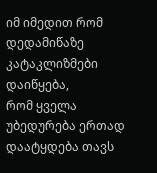იმ იმედით რომ დედამიწაზე კატაკლიზმები დაიწყება,
რომ ყველა უბედურება ერთად დაატყდება თავს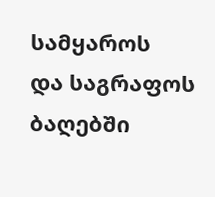სამყაროს
და საგრაფოს ბაღებში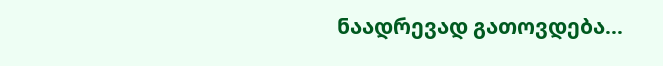ნაადრევად გათოვდება...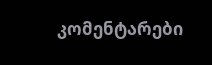კომენტარები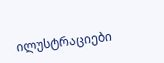ილუსტრაციები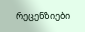რეცენზიები